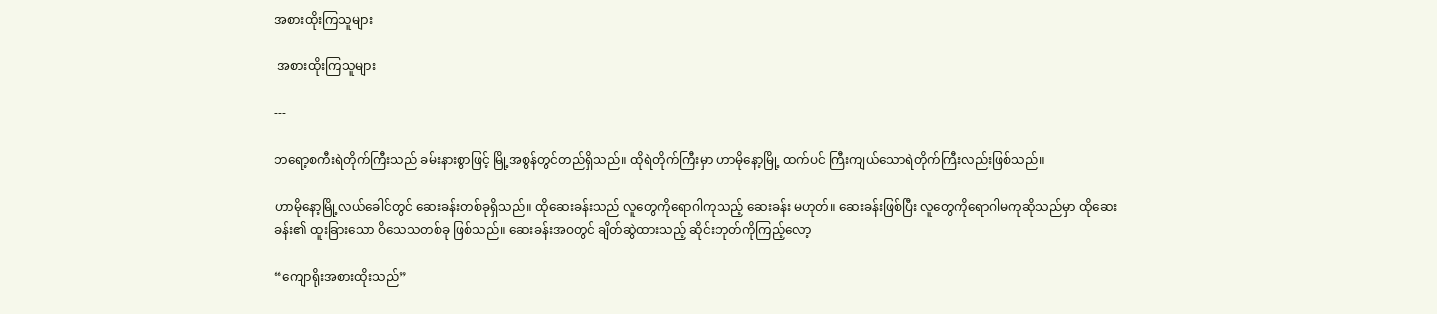အစားထိုးကြသူများ

 အစားထိုးကြသူများ

---

ဘရော့စကီးရဲတိုက်ကြီးသည် ခမ်းနားစွာဖြင့် မြို့အစွန်တွင်တည်ရှိသည်။ ထိုရဲတိုက်ကြီးမှာ ဟာမိုနော့မြို့ ထက်ပင် ကြီးကျယ်သောရဲတိုက်ကြီးလည်းဖြစ်သည်။

ဟာမိုနော့မြို့လယ်ခေါင်တွင် ဆေးခန်းတစ်ခုရှိသည်။ ထိုဆေးခန်းသည် လူတွေကိုရောဂါကုသည့် ဆေးခန်း မဟုတ်။ ဆေးခန်းဖြစ်ပြီး လူတွေကိုရောဂါမကုဆိုသည်မှာ ထိုဆေးခန်း၏ ထူးခြားသော ဝိသေသတစ်ခု ဖြစ်သည်။ ဆေးခန်းအဝတွင် ချိတ်ဆွဲထားသည့် ဆိုင်းဘုတ်ကိုကြည့်လော့

“ကျောရိုးအစားထိုးသည်”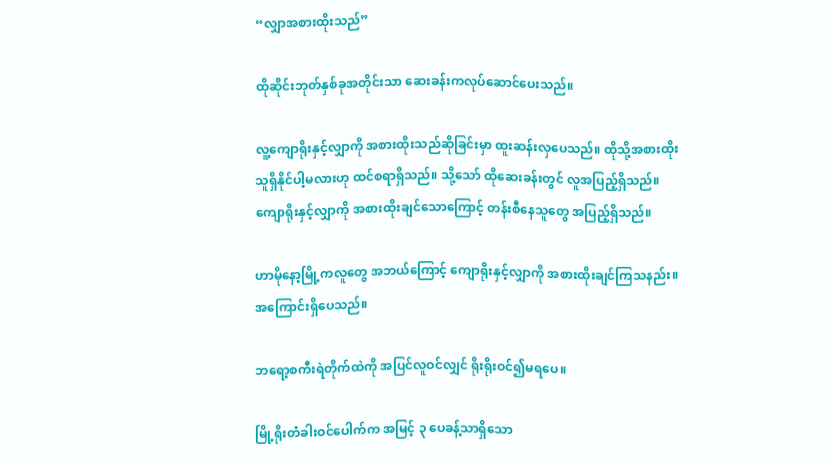“လျှာအစားထိုးသည်”

ထိုဆိုင်းဘုတ်နှစ်ခုအတိုင်းသာ ဆေးခန်းကလုပ်ဆောင်ပေးသည်။

လူ့ကျောရိုးနှင့်လျှာကို အစားထိုးသည်ဆိုခြင်းမှာ ထူးဆန်းလှပေသည်။ ထိုသို့အစားထိုးသူရှိနိုင်ပါ့မလားဟု ထင်စရာရှိသည်။ သို့သော် ထိုဆေးခန်းတွင် လူအပြည့်ရှိသည်။ ကျောရိုးနှင့်လျှာကို အစားထိုးချင်သောကြောင့် တန်းစီနေသူတွေ အပြည့်ရှိသည်။

ဟာမိုနော့မြို့ကလူတွေ အဘယ်ကြောင့် ကျောရိုးနှင့်လျှာကို အစားထိုးချင်ကြသနည်း။ အကြောင်းရှိပေသည်။

ဘရော့စကီးရဲတိုက်ထဲကို အပြင်လူဝင်လျှင် ရိုးရိုးဝင်၍မရပေ။

မြို့ရိုးတံခါးဝင်ပေါက်က အမြင့် ၃ ပေခန့်သာရှိသော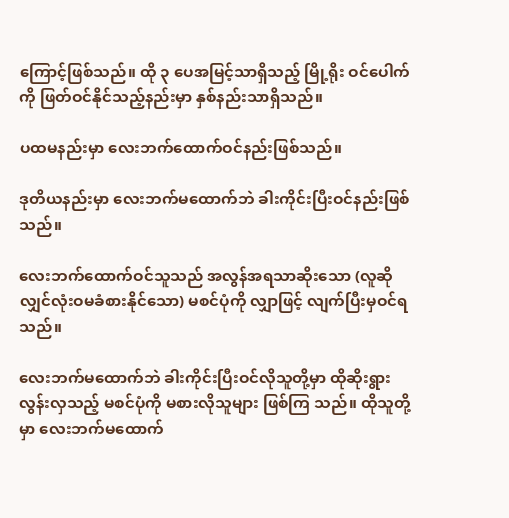ကြောင့်ဖြစ်သည်။ ထို ၃ ပေအမြင့်သာရှိသည့် မြို့ရိုး ဝင်ပေါက်ကို ဖြတ်ဝင်နိုင်သည့်နည်းမှာ နှစ်နည်းသာရှိသည်။

ပထမနည်းမှာ လေးဘက်ထောက်ဝင်နည်းဖြစ်သည်။

ဒုတိယနည်းမှာ လေးဘက်မထောက်ဘဲ ခါးကိုင်းပြီးဝင်နည်းဖြစ်သည်။

လေးဘက်ထောက်ဝင်သူသည် အလွန်အရသာဆိုးသော (လူဆိုလျှင်လုံးဝမခံစားနိုင်သော) မစင်ပုံကို လျှာဖြင့် လျက်ပြီးမှဝင်ရသည်။

လေးဘက်မထောက်ဘဲ ခါးကိုင်းပြီးဝင်လိုသူတို့မှာ ထိုဆိုးရွားလွန်းလှသည့် မစင်ပုံကို မစားလိုသူများ ဖြစ်ကြ သည်။ ထိုသူတို့မှာ လေးဘက်မထောက်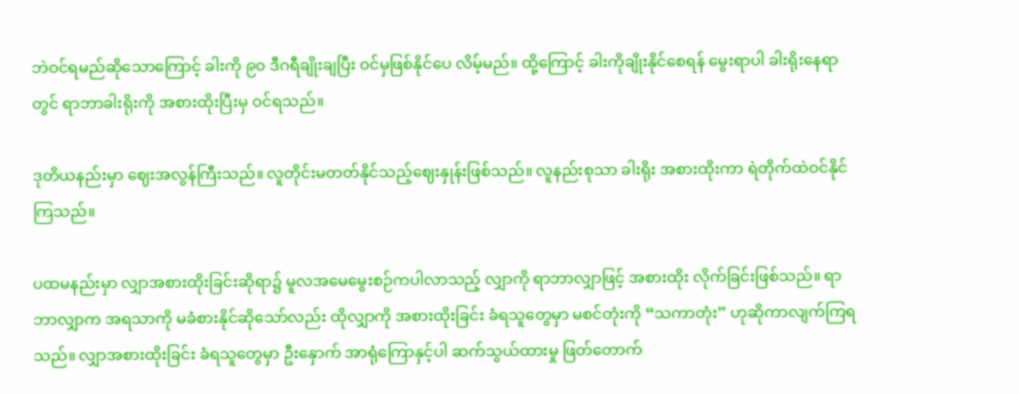ဘဲဝင်ရမည်ဆိုသောကြောင့် ခါးကို ၉၀ ဒီဂရီချိုးချပြီး ဝင်မှဖြစ်နိုင်ပေ လိမ့်မည်။ ထို့ကြောင့် ခါးကိုချိုးနိုင်စေရန် မွေးရာပါ ခါးရိုးနေရာတွင် ရာဘာခါးရိုးကို အစားထိုးပြီးမှ ဝင်ရသည်။

ဒုတိယနည်းမှာ ဈေးအလွန်ကြီးသည်။ လူတိုင်းမတတ်နိုင်သည့်ဈေးနှုန်းဖြစ်သည်။ လူနည်းစုသာ ခါးရိုး အစားထိုးကာ ရဲတိုက်ထဲဝင်နိုင်ကြသည်။

ပထမနည်းမှာ လျှာအစားထိုးခြင်းဆိုရာ၌ မူလအမေမွေးစဉ်ကပါလာသည့် လျှာကို ရာဘာလျှာဖြင့် အစားထိုး လိုက်ခြင်းဖြစ်သည်။ ရာဘာလျှာက အရသာကို မခံစားနိုင်ဆိုသော်လည်း ထိုလျှာကို အစားထိုးခြင်း ခံရသူတွေမှာ မစင်တုံးကို “သကာတုံး” ဟုဆိုကာလျက်ကြရသည်။ လျှာအစားထိုးခြင်း ခံရသူတွေမှာ ဦးနှောက် အာရုံကြောနှင့်ပါ ဆက်သွယ်ထားမှု ဖြတ်တောက်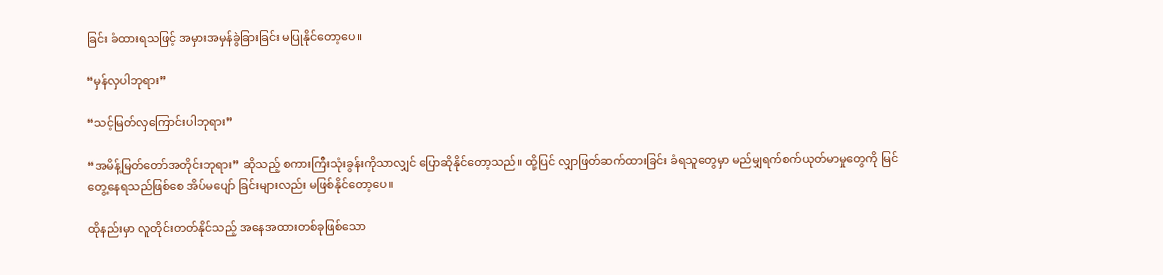ခြင်း ခံထားရသဖြင့် အမှားအမှန်ခွဲခြားခြင်း မပြုနိုင်တော့ပေ။

“မှန်လှပါဘုရား”

“သင့်မြတ်လှကြောင်းပါဘုရား”

“အမိန့်မြတ်တော်အတိုင်းဘုရား” ဆိုသည့် စကားကြီးသုံးခွန်းကိုသာလျှင် ပြောဆိုနိုင်တော့သည်။ ထို့ပြင် လျှာဖြတ်ဆက်ထားခြင်း ခံရသူတွေမှာ မည်မျှရက်စက်ယုတ်မာမှုတွေကို မြင်တွေ့နေရသည်ဖြစ်စေ အိပ်မပျော် ခြင်းများလည်း မဖြစ်နိုင်တော့ပေ။

ထိုနည်းမှာ လူတိုင်းတတ်နိုင်သည့် အနေအထားတစ်ခုဖြစ်သော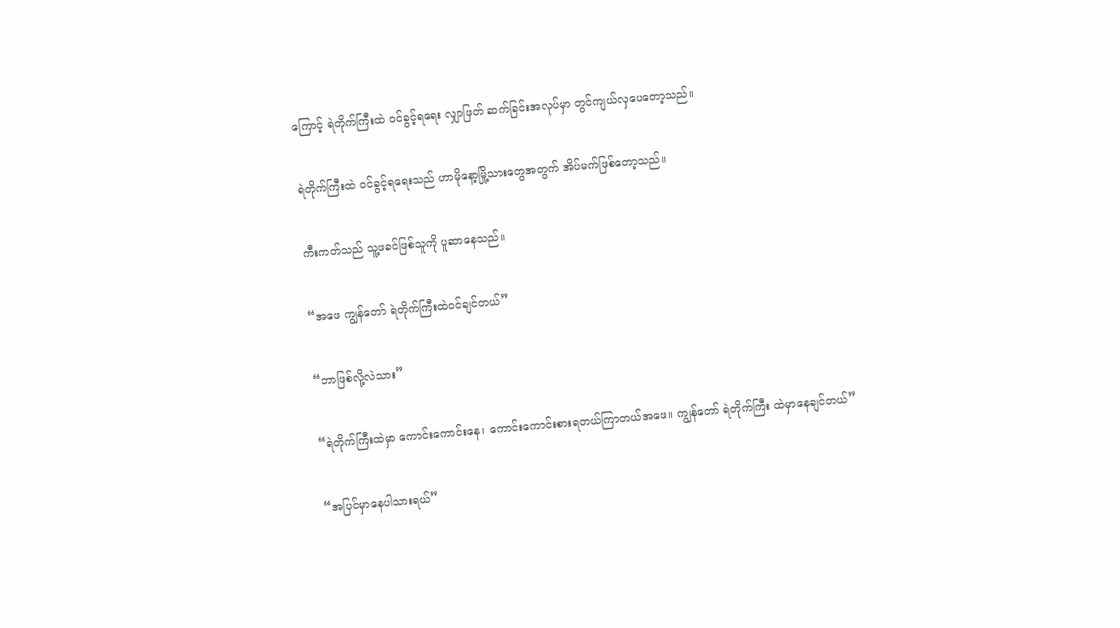ကြောင့် ရဲတိုက်ကြီးထဲ ဝင်ခွင့်ရရေး လျှာဖြတ် ဆက်ခြင်းအလုပ်မှာ တွင်ကျယ်လှပေတော့သည်။

ရဲတိုက်ကြီးထဲ ဝင်ခွင့်ရရေးသည် ဟာမိုနော့မြို့သားတွေအတွက် အိပ်မက်ဖြစ်တော့သည်။

ကီးကတ်သည် သူ့ဖခင်ဖြစ်သူကို ပူဆာနေသည်။

“အဖေ ကျွန်တော် ရဲတိုက်ကြီးထဲဝင်ချင်တယ်”

“ဘာဖြစ်လို့လဲသား”

“ရဲတိုက်ကြီးထဲမှာ ကောင်းကောင်းနေ၊ ကောင်းကောင်းစားရတယ်ကြာတယ်အဖေ။ ကျွန်တော် ရဲတိုက်ကြီး ထဲမှာနေချင်တယ်”

“အပြင်မှာနေပါသားရယ်”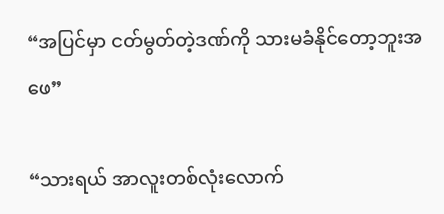“အပြင်မှာ ငတ်မွတ်တဲ့ဒဏ်ကို သားမခံနိုင်တော့ဘူးအဖေ”

“သားရယ် အာလူးတစ်လုံးလောက်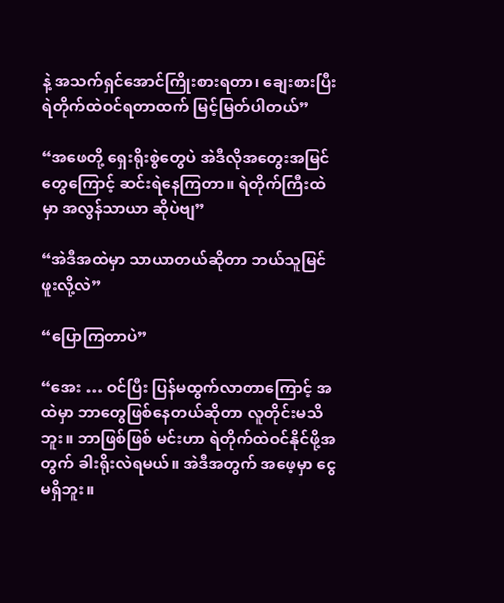နဲ့ အသက်ရှင်အောင်ကြိုးစားရတာ၊ ချေးစားပြီး ရဲတိုက်ထဲဝင်ရတာထက် မြင့်မြတ်ပါတယ်”

“အဖေတို့ ရှေးရိုးစွဲတွေပဲ အဲဒီလိုအတွေးအမြင်တွေကြောင့် ဆင်းရဲနေကြတာ။ ရဲတိုက်ကြီးထဲမှာ အလွန်သာယာ ဆိုပဲဗျ”

“အဲဒီအထဲမှာ သာယာတယ်ဆိုတာ ဘယ်သူမြင်ဖူးလို့လဲ”

“ပြောကြတာပဲ”

“အေး … ဝင်ပြီး ပြန်မထွက်လာတာကြောင့် အထဲမှာ ဘာတွေဖြစ်နေတယ်ဆိုတာ လူတိုင်းမသိဘူး။ ဘာဖြစ်ဖြစ် မင်းဟာ ရဲတိုက်ထဲဝင်နိုင်ဖို့အတွက် ခါးရိုးလဲရမယ်။ အဲဒီအတွက် အဖေ့မှာ ငွေမရှိဘူး။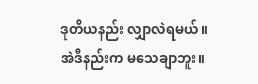ဒုတိယနည်း လျှာလဲရမယ်။ အဲဒီနည်းက မသေချာဘူး။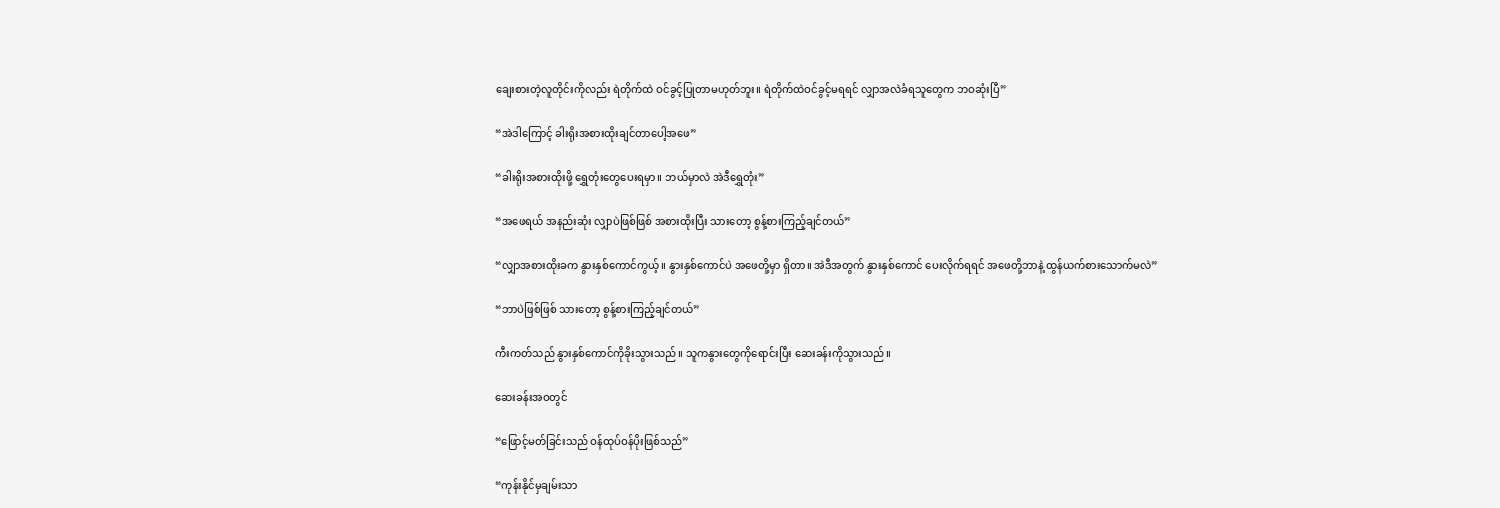ချေးစားတဲ့လူတိုင်းကိုလည်း ရဲတိုက်ထဲ ဝင်ခွင့်ပြုတာမဟုတ်ဘူး။ ရဲတိုက်ထဲဝင်ခွင့်မရရင် လျှာအလဲခံရသူတွေက ဘဝဆုံးပြီ”

“အဲဒါကြောင့် ခါးရိုးအစားထိုးချင်တာပေါ့အဖေ”

“ခါးရိုးအစားထိုးဖို့ ရွှေတုံးတွေပေးရမှာ။ ဘယ်မှာလဲ အဲဒီရွှေတုံး”

“အဖေရယ် အနည်းဆုံး လျှာပဲဖြစ်ဖြစ် အစားထိုးပြီး သားတော့ စွန့်စားကြည့်ချင်တယ်”

“လျှာအစားထိုးခက နွားနှစ်ကောင်ကွယ့်။ နွားနှစ်ကောင်ပဲ အဖေတို့မှာ ရှိတာ။ အဲဒီအတွက် နွားနှစ်ကောင် ပေးလိုက်ရရင် အဖေတို့ဘာနဲ့ ထွန်ယက်စားသောက်မလဲ”

“ဘာပဲဖြစ်ဖြစ် သားတော့ စွန့်စားကြည့်ချင်တယ်”

ကီးကတ်သည် နွားနှစ်ကောင်ကိုခိုးသွားသည်။ သူကနွားတွေကိုရောင်းပြီး ဆေးခန်းကိုသွားသည်။

ဆေးခန်းအဝတွင်

“ဖြောင့်မတ်ခြင်းသည် ဝန်ထုပ်ဝန်ပိုးဖြစ်သည်”

“ကုန်းနိုင်မှချမ်းသာ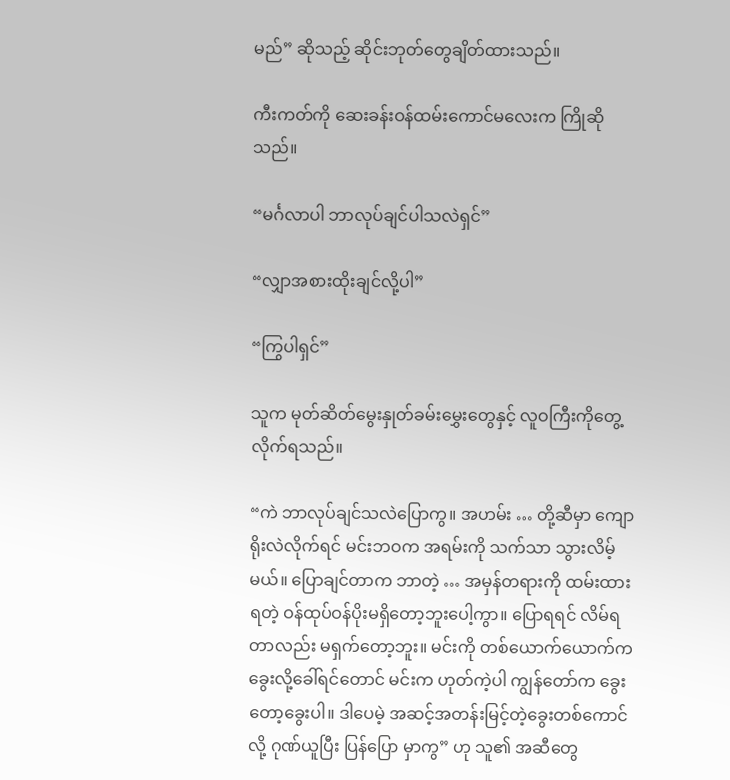မည်” ဆိုသည့် ဆိုင်းဘုတ်တွေချိတ်ထားသည်။

ကီးကတ်ကို ဆေးခန်းဝန်ထမ်းကောင်မလေးက ကြိုဆိုသည်။

“မင်္ဂလာပါ ဘာလုပ်ချင်ပါသလဲရှင်”

“လျှာအစားထိုးချင်လို့ပါ”

“ကြွပါရှင်”

သူက မုတ်ဆိတ်မွေးနှုတ်ခမ်းမွှေးတွေနှင့် လူဝကြီးကိုတွေ့လိုက်ရသည်။

“ကဲ ဘာလုပ်ချင်သလဲပြောကွ။ အဟမ်း … တို့ဆီမှာ ကျောရိုးလဲလိုက်ရင် မင်းဘဝက အရမ်းကို သက်သာ သွားလိမ့်မယ်။ ပြောချင်တာက ဘာတဲ့ … အမှန်တရားကို ထမ်းထားရတဲ့ ဝန်ထုပ်ဝန်ပိုးမရှိတော့ဘူးပေါ့ကွာ။ ပြောရရင် လိမ်ရတာလည်း မရှက်တော့ဘူး။ မင်းကို တစ်ယောက်ယောက်က ခွေးလို့ခေါ်ရင်တောင် မင်းက ဟုတ်ကဲ့ပါ ကျွန်တော်က ခွေးတော့ခွေးပါ။ ဒါပေမဲ့ အဆင့်အတန်းမြင့်တဲ့ခွေးတစ်ကောင်လို့ ဂုဏ်ယူပြီး ပြန်ပြော မှာကွ” ဟု သူ၏ အဆီတွေ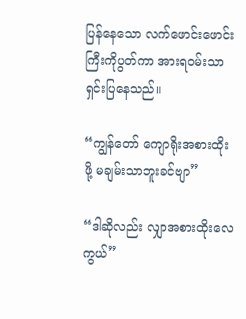ပြန်နေသော လက်ဖောင်းဖောင်းကြီးကိုပွတ်ကာ အားရဝမ်းသာ ရှင်းပြနေသည်။

“ကျွန်တော် ကျောရိုးအစားထိုးဖို့ မချမ်းသာဘူးခင်ဗျာ”

“ဒါဆိုလည်း လျှာအစားထိုးလေကွယ်”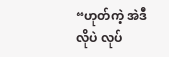“ဟုတ်ကဲ့ အဲဒီလိုပဲ လုပ်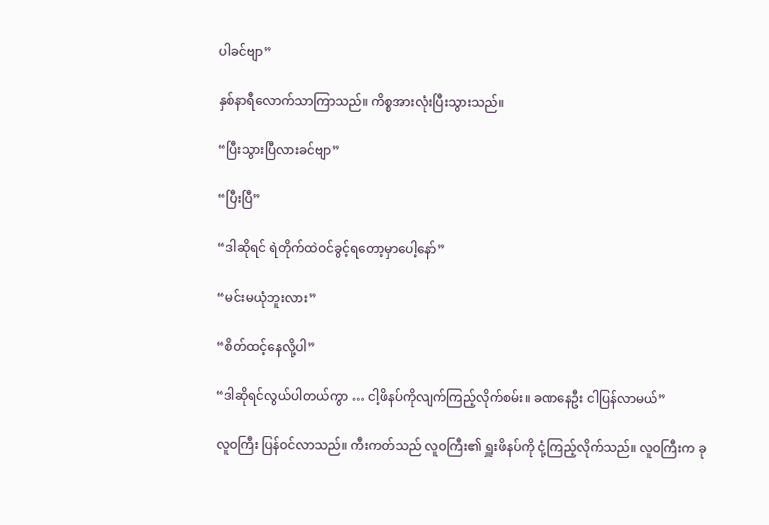ပါခင်ဗျာ”

နှစ်နာရီလောက်သာကြာသည်။ ကိစ္စအားလုံးပြီးသွားသည်။

“ပြီးသွားပြီလားခင်ဗျာ”

“ပြီးပြီ”

“ဒါဆိုရင် ရဲတိုက်ထဲဝင်ခွင့်ရတော့မှာပေါ့နော်”

“မင်းမယုံဘူးလား”

“စိတ်ထင့်နေလို့ပါ”

“ဒါဆိုရင်လွယ်ပါတယ်ကွာ … ငါ့ဖိနပ်ကိုလျက်ကြည့်လိုက်စမ်း။ ခဏနေဦး ငါပြန်လာမယ်”

လူဝကြီး ပြန်ဝင်လာသည်။ ကီးကတ်သည် လူဝကြီး၏ ရှူးဖိနပ်ကို ငုံ့ကြည့်လိုက်သည်။ လူဝကြီးက ခု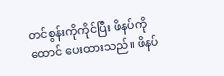တင်စွန်းကိုကိုင်ပြီး ဖိနပ်ကိုထောင် ပေးထားသည်။ ဖိနပ်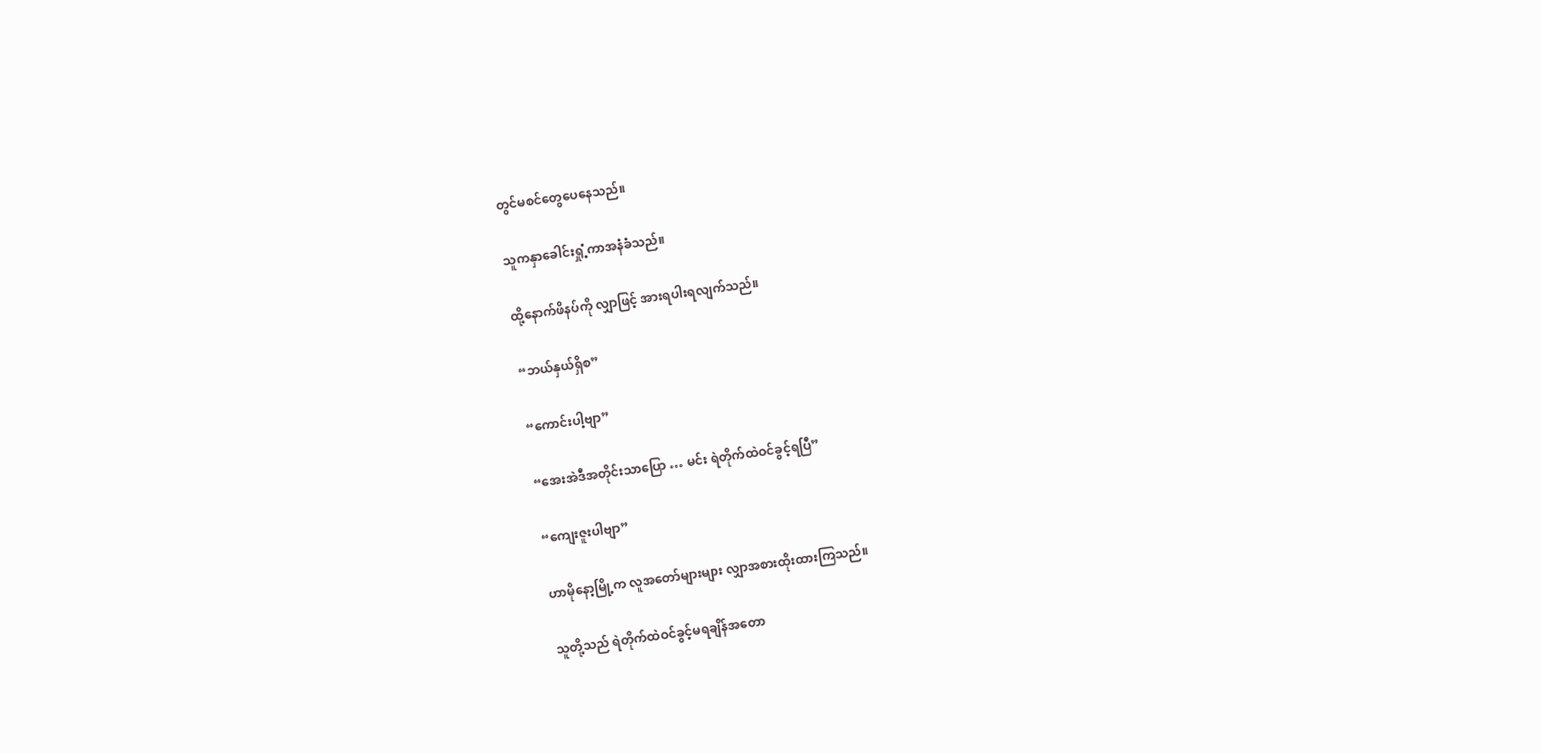တွင်မစင်တွေပေနေသည်။

သူကနှာခေါင်းရှုံ့ကာအနံခံသည်။

ထို့နောက်ဖိနပ်ကို လျှာဖြင့် အားရပါးရလျက်သည်။

“ဘယ်နှယ်ရှိစ”

“ကောင်းပါ့ဗျာ”

“အေးအဲဒီအတိုင်းသာပြော … မင်း ရဲတိုက်ထဲဝင်ခွင့်ရပြီ”

“ကျေးဇူးပါဗျာ”

ဟာမိုနော့မြို့က လူအတော်များများ လျှာအစားထိုးထားကြသည်။

သူတို့သည် ရဲတိုက်ထဲဝင်ခွင့်မရချိန်အတော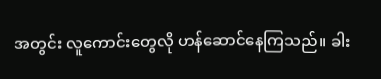အတွင်း လူကောင်းတွေလို ဟန်ဆောင်နေကြသည်။ ခါး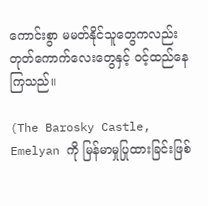ကောင်းစွာ မမတ်နိုင်သူတွေကလည်း တုတ်ကောက်လေးတွေနှင့် ဝင့်ထည်နေကြသည်။

(The Barosky Castle, Emelyan ကို မြန်မာမှုပြုထားခြင်းဖြစ်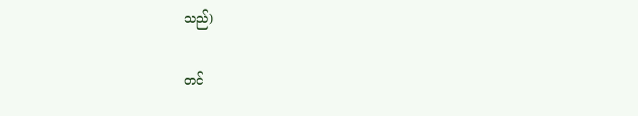သည်)

တင်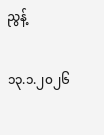ညွန့်

၁၃.၁.၂၀၂၆